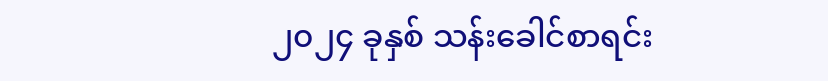၂၀၂၄ ခုနှစ် သန်းခေါင်စာရင်း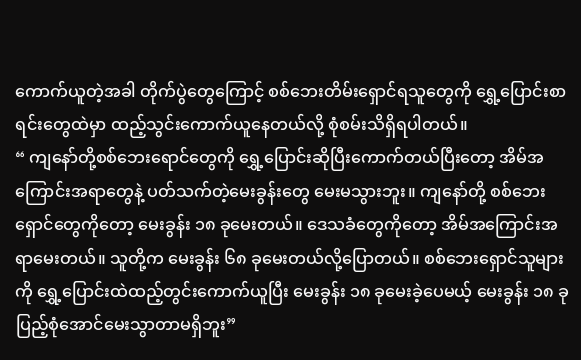ကောက်ယူတဲ့အခါ တိုက်ပွဲတွေကြောင့် စစ်ဘေးတိမ်းရှောင်ရသူတွေကို ရွှေ့ပြောင်းစာရင်းတွေထဲမှာ ထည့်သွင်းကောက်ယူနေတယ်လို့ စုံစမ်းသိရှိရပါတယ်။
“ ကျနော်တို့စစ်ဘေးရောင်တွေကို ရွှေ့ပြောင်းဆိုပြီးကောက်တယ်ပြီးတော့ အိမ်အကြောင်းအရာတွေနဲ့ ပတ်သက်တဲ့မေးခွန်းတွေ မေးမသွားဘူး။ ကျနော်တို့ စစ်ဘေးရှောင်တွေကိုတော့ မေးခွန်း ၁၈ ခုမေးတယ်။ ဒေသခံတွေကိုတော့ အိမ်အကြောင်းအရာမေးတယ်။ သူတို့က မေးခွန်း ၆၈ ခုမေးတယ်လို့ပြောတယ်။ စစ်ဘေးရှောင်သူများကို ရွှေ့ပြောင်းထဲထည့်တွင်းကောက်ယူပြီး မေးခွန်း ၁၈ ခုမေးခဲ့ပေမယ့် မေးခွန်း ၁၈ ခုပြည့်စုံအောင်မေးသွာတာမရှိဘူး”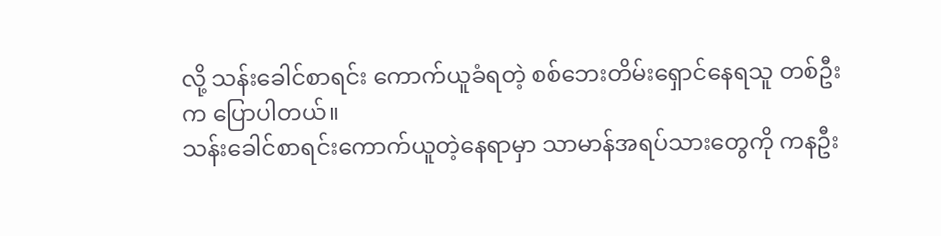လို့ သန်းခေါင်စာရင်း ကောက်ယူခံရတဲ့ စစ်ဘေးတိမ်းရှောင်နေရသူ တစ်ဦးက ပြောပါတယ်။
သန်းခေါင်စာရင်းကောက်ယူတဲ့နေရာမှာ သာမာန်အရပ်သားတွေကို ကနဦး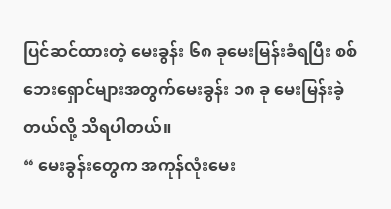ပြင်ဆင်ထားတဲ့ မေးခွန်း ၆၈ ခုမေးမြန်းခံရပြီး စစ်ဘေးရှောင်များအတွက်မေးခွန်း ၁၈ ခု မေးမြန်းခဲ့တယ်လို့ သိရပါတယ်။
“ မေးခွန်းတွေက အကုန်လုံးမေး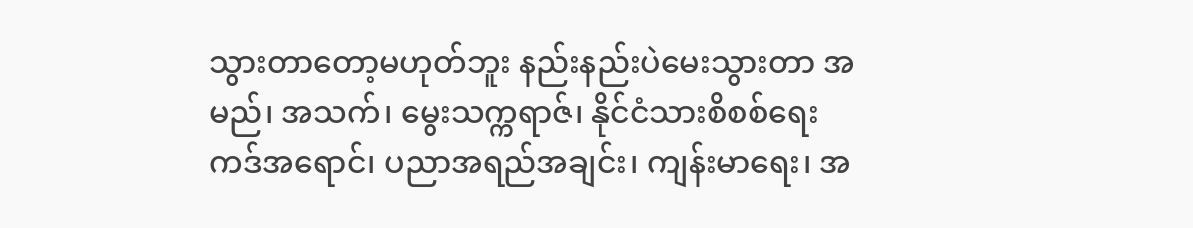သွားတာတော့မဟုတ်ဘူး နည်းနည်းပဲမေးသွားတာ အမည်၊ အသက်၊ မွေးသက္ကရာဇ်၊ နိုင်ငံသားစိစစ်ရေးကဒ်အရောင်၊ ပညာအရည်အချင်း၊ ကျန်းမာရေး၊ အ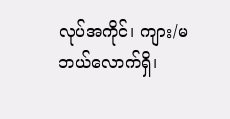လုပ်အကိုင်၊ ကျား/မဘယ်လောက်ရှိ၊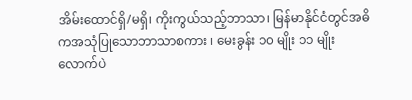အိမ်းထောင်ရှိ/မရှိ၊ ကိုးကွယ်သည့်ဘာသာ၊ မြန်မာနိုင်ငံတွင်အဓိကအသုံပြုသောဘာသာစကား ၊ မေးခွန်း ၁၀ မျိုး ၁၁ မျိုးလောက်ပဲ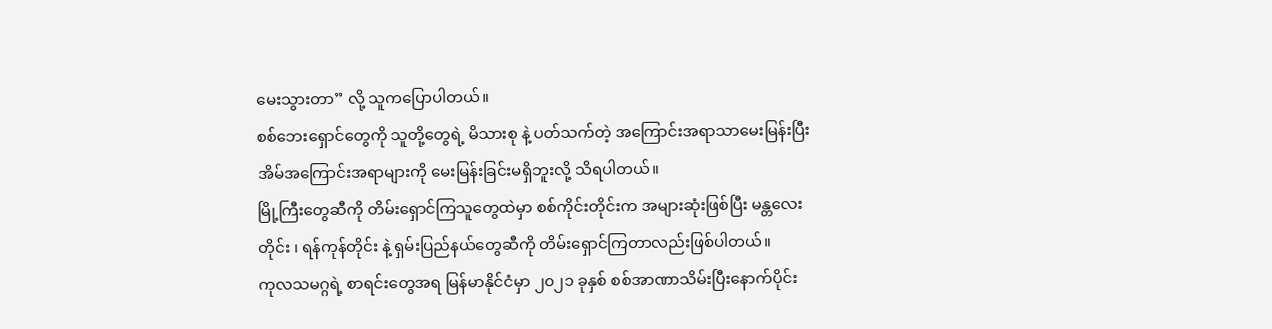မေးသွားတာ” လို့ သူကပြောပါတယ်။
စစ်ဘေးရှောင်တွေကို သူတို့တွေရဲ့ မိသားစု နဲ့ ပတ်သက်တဲ့ အကြောင်းအရာသာမေးမြန်းပြီး အိမ်အကြောင်းအရာများကို မေးမြန်းခြင်းမရှိဘူးလို့ သိရပါတယ်။
မြို့ကြီးတွေဆီကို တိမ်းရှောင်ကြသူတွေထဲမှာ စစ်ကိုင်းတိုင်းက အများဆုံးဖြစ်ပြီး မန္တလေးတိုင်း ၊ ရန်ကုန်တိုင်း နဲ့ ရှမ်းပြည်နယ်တွေဆီကို တိမ်းရှောင်ကြတာလည်းဖြစ်ပါတယ်။
ကုလသမဂ္ဂရဲ့ စာရင်းတွေအရ မြန်မာနိုင်ငံမှာ ၂၀၂၁ ခုနှစ် စစ်အာဏာသိမ်းပြီးနောက်ပိုင်း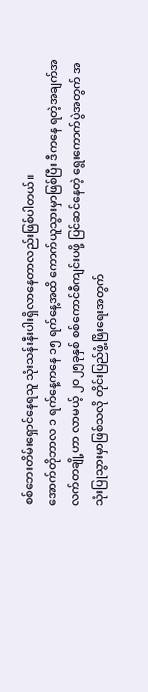စစ်ဘေးတိမ်းရှောင်နေရသူ သုံးသန်းနီးပါးရှိလာနေတာလည်းဖြစ်ပါတယ်။
အောက်တိုဘာလ ၁ ရက်နေ့ကနေ ၁၅ ရက်နေ့အထိ ကောက်ယူသွားမှာဖြစ်ပြီး ဒီကနေ ရတဲ့အချက်အလက်တချို့ဟာ လာမယ့် ၂၀၂၅ခုနှစ် စစ်ကောင်စီကျင်းပဖို့ ပြင်ဆင်နေတဲ့ ရွေးကောက်ပွဲအတွက် အသုံးပြုသွားမှာဖြစ်သလို တိုင်းပြည်ဖွံ့ဖြိးရေးအတွက်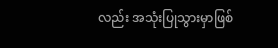လည်း အသုံးပြုသွားမှာဖြစ်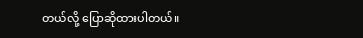တယ်လို့ ပြောဆိုထားပါတယ်။